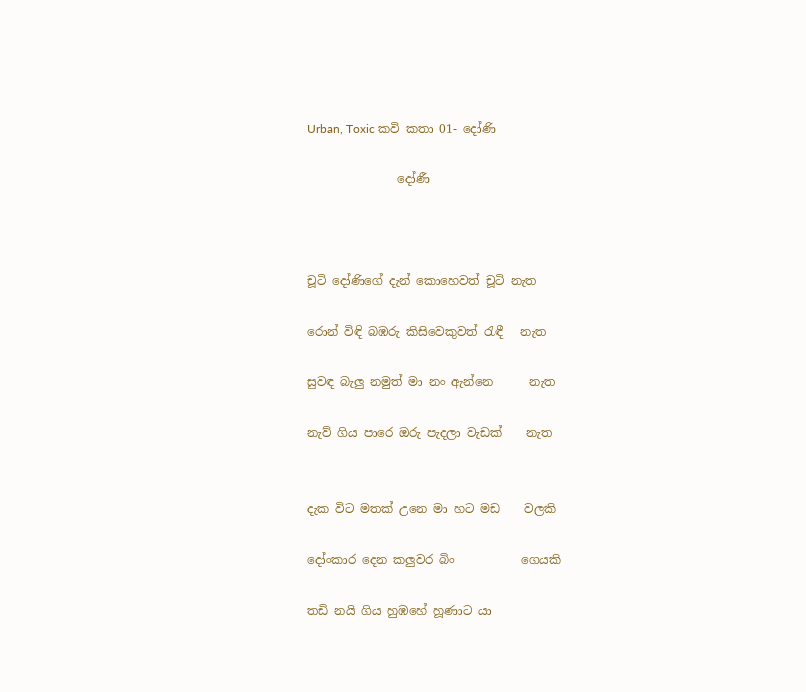Urban, Toxic කවි කතා 01- දෝණි

               දෝණී



චූටි දෝණිගේ දැන් කොහෙවත් චූටි නැත

රොන් විඳි බඹරු කිසිවෙකුවත් රැඳී   නැත

සුවඳ බැලු නමුත් මා නං ඇන්නෙ      නැත

නැව් ගිය පාරෙ ඔරු පැදලා වැඩක්    නැත


දැක විට මතක් උනෙ මා හට මඩ    වලකි

දෝංකාර දෙන කලුවර බිං           ගෙයකි

තඩි නයි ගිය හුඹහේ හූණාට යා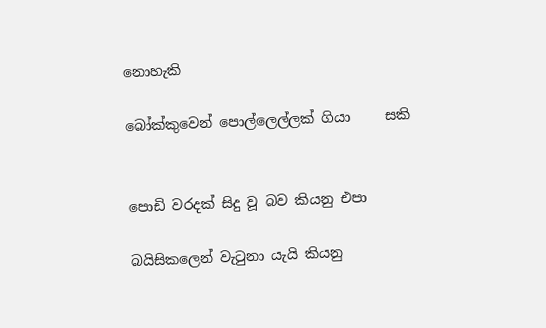නොහැකි

බෝක්කුවෙන් පොල්ලෙල්ලක් ගියා     සකි


පොඩි වරදක් සිදු වූ බව කියනු එපා

බයිසිකලෙන් වැටුනා යැයි කියනු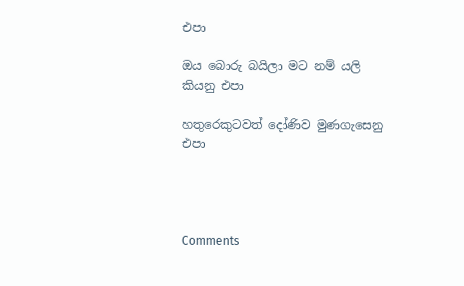එපා

ඔය බොරු බයිලා මට නම් යලි කියනු එපා

හතුරෙකුටවත් දෝණිව මුණගැසෙනු එපා




Comments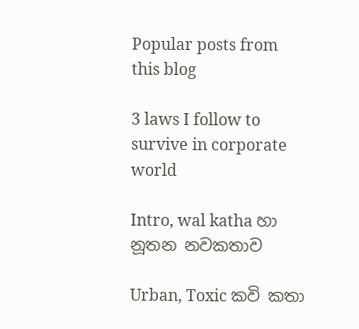Popular posts from this blog

3 laws I follow to survive in corporate world

Intro, wal katha හා නූතන නවකතාව

Urban, Toxic කවි කතා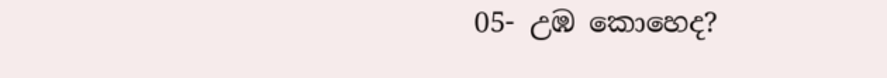05- උඹ කොහෙද?